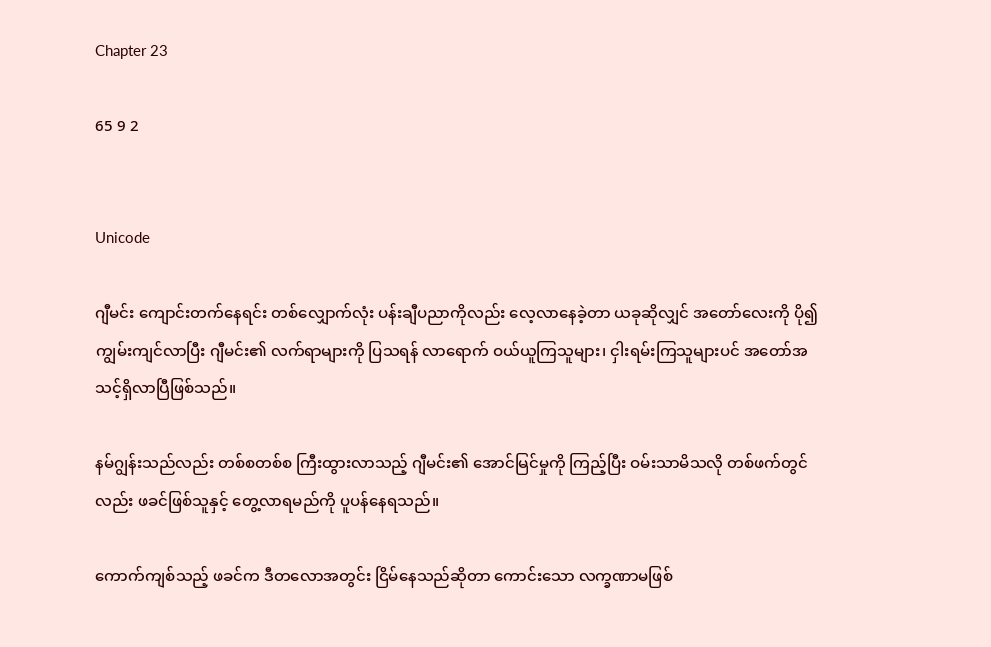Chapter 23

65 9 2


Unicode

ဂျီမင်း ကျောင်းတက်နေရင်း တစ်လျှောက်လုံး ပန်းချီပညာကိုလည်း လေ့လာနေခဲ့တာ ယခုဆိုလျှင် အတော်လေးကို ပို၍ ကျွမ်းကျင်လာပြီး ဂျီမင်း၏ လက်ရာများကို ပြသရန် လာရောက် ဝယ်ယူကြသူများ၊ ငှါးရမ်းကြသူများပင် အတော်အသင့်ရှိလာပြီဖြစ်သည်။

နမ်ဂျွန်းသည်လည်း တစ်စတစ်စ ကြီးထွားလာသည့် ဂျီမင်း၏ အောင်မြင်မှုကို ကြည့်ပြီး ဝမ်းသာမိသလို တစ်ဖက်တွင်လည်း ဖခင်ဖြစ်သူနှင့် တွေ့လာရမည်ကို ပူပန်နေရသည်။

ကောက်ကျစ်သည့် ဖခင်က ဒီတလောအတွင်း ငြိမ်နေသည်ဆိုတာ ကောင်းသော လက္ခဏာမဖြစ်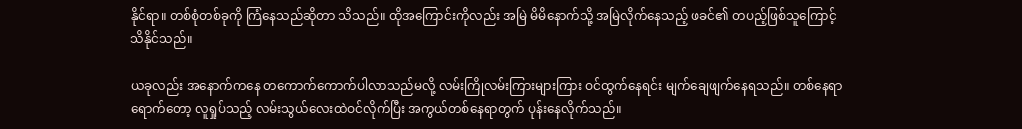နိုင်ရာ။ တစ်စုံတစ်ခုကို ကြံနေသည်ဆိုတာ သိသည်။ ထိုအကြောင်းကိုလည်း အမြဲ မိမိနောက်သို့ အမြဲလိုက်နေသည့် ဖခင်၏ တပည့်ဖြစ်သူကြောင့် သိနိုင်သည်။

ယခုလည်း အနောက်ကနေ တကောက်ကောက်ပါလာသည်မလို့ လမ်းကြိုလမ်းကြားများကြား ဝင်ထွက်နေရင်း မျက်ချေဖျက်နေရသည်။ တစ်နေရာရောက်တော့ လူရှုပ်သည့် လမ်းသွယ်လေးထဲဝင်လိုက်ပြီး အကွယ်တစ်နေရာတွက် ပုန်းနေလိုက်သည်။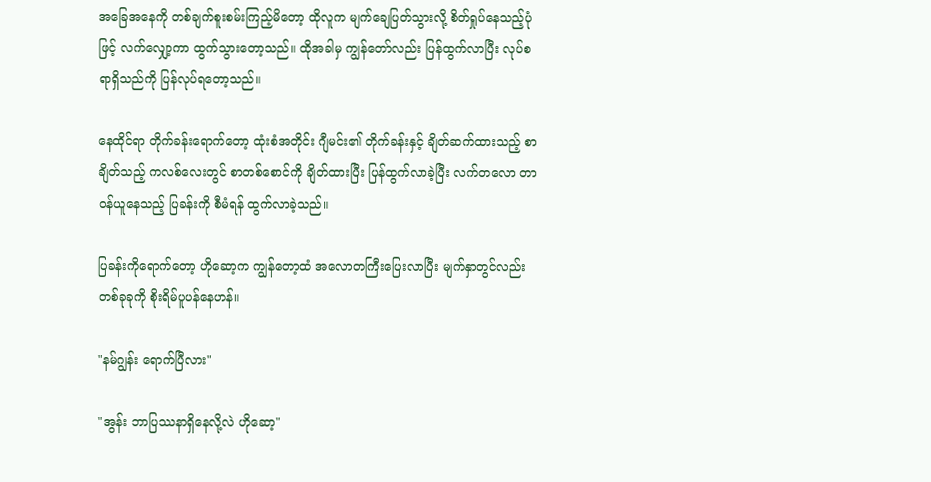အခြေအနေကို တစ်ချက်စူးစမ်းကြည့်မိတော့ ထိုလူက မျက်ချေပြတ်သွားလို့ စိတ်ရှုပ်နေသည့်ပုံဖြင့် လက်လျှော့ကာ ထွက်သွားတော့သည်။ ထိုအခါမှ ကျွန်တော်လည်း ပြန်ထွက်လာပြီး လုပ်စရာရှိသည်ကို ပြန်လုပ်ရတော့သည်။

နေထိုင်ရာ တိုက်ခန်းရောက်တော့ ထုံးစံအတိုင်း ဂျီမင်း၏ တိုက်ခန်းနှင့် ချိတ်ဆက်ထားသည့် စာချိတ်သည့် ကလစ်လေးတွင် စာတစ်စောင်ကို ချိတ်ထားပြီး ပြန်ထွက်လာခဲ့ပြီး လက်တလော တာဝန်ယူနေသည့် ပြခန်းကို စီမံရန် ထွက်လာခဲ့သည်။

ပြခန်းကိုရောက်တော့ ဟိုဆော့က ကျွန်တော့ထံ အလောတကြီးပြေးလာပြီး မျက်နှာတွင်လည်း တစ်ခုခုကို စိုးရိမ်ပူပန်နေဟန်။

"နမ်ဂျွန်း ရောက်ပြီလား"

"အွန်း ဘာပြဿနာရှိနေလို့လဲ ဟိုဆော့"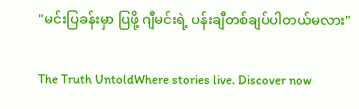"မင်းပြခန်းမှာ ပြဖို့ ဂျီမင်းရဲ့ ပန်းချီတစ်ချပ်ပါတယ်မလား"

The Truth UntoldWhere stories live. Discover now